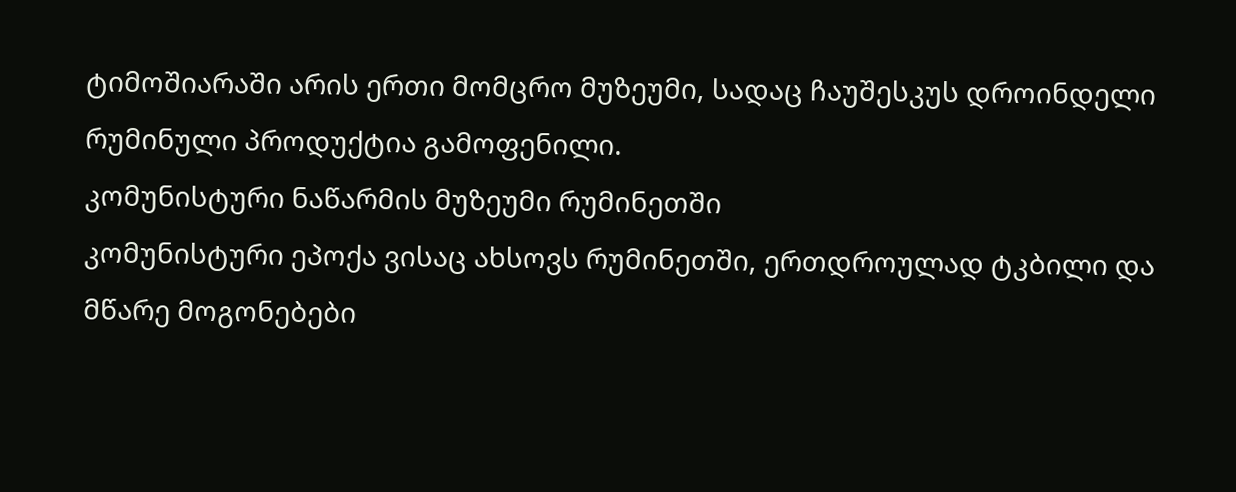ტიმოშიარაში არის ერთი მომცრო მუზეუმი, სადაც ჩაუშესკუს დროინდელი რუმინული პროდუქტია გამოფენილი.
კომუნისტური ნაწარმის მუზეუმი რუმინეთში
კომუნისტური ეპოქა ვისაც ახსოვს რუმინეთში, ერთდროულად ტკბილი და მწარე მოგონებები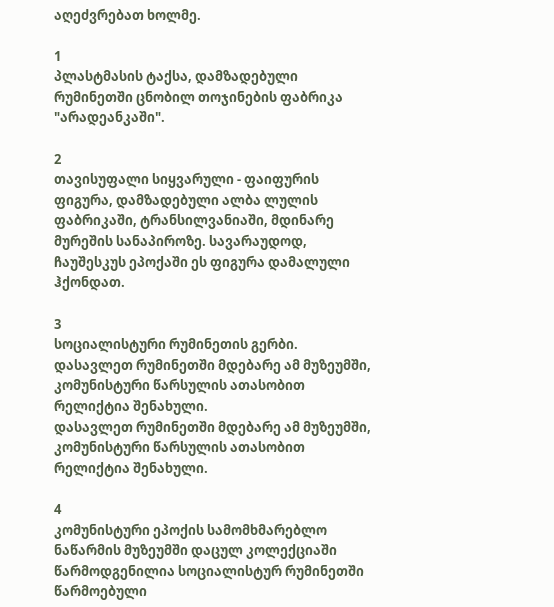აღეძვრებათ ხოლმე.

1
პლასტმასის ტაქსა, დამზადებული რუმინეთში ცნობილ თოჯინების ფაბრიკა "არადეანკაში".

2
თავისუფალი სიყვარული - ფაიფურის ფიგურა, დამზადებული ალბა ლულის ფაბრიკაში, ტრანსილვანიაში, მდინარე მურეშის სანაპიროზე. სავარაუდოდ, ჩაუშესკუს ეპოქაში ეს ფიგურა დამალული ჰქონდათ.

3
სოციალისტური რუმინეთის გერბი.
დასავლეთ რუმინეთში მდებარე ამ მუზეუმში, კომუნისტური წარსულის ათასობით რელიქტია შენახული.
დასავლეთ რუმინეთში მდებარე ამ მუზეუმში, კომუნისტური წარსულის ათასობით რელიქტია შენახული.

4
კომუნისტური ეპოქის სამომხმარებლო ნაწარმის მუზეუმში დაცულ კოლექციაში წარმოდგენილია სოციალისტურ რუმინეთში წარმოებული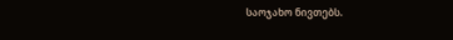საოჯახო ნივთებს.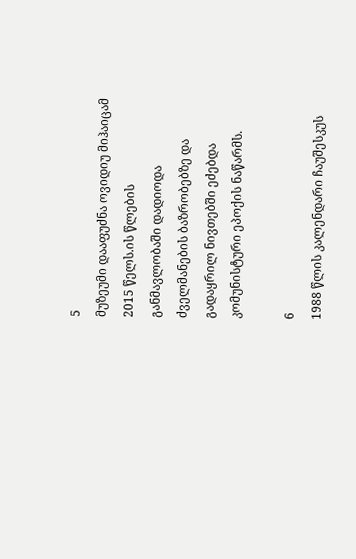5
მუზეუმი დააფუძნა ოვიდიუ მიჰაიცამ 2015 წელს.ის წლების განმავლობაში დადიოდა ძველმანების ბაზრობებზე და გადაყრილ ნივთებში ეძებდა კომუნისტური ეპოქის ნაწარმს.

6
1988 წლის კალენდარი ჩაუშესკუს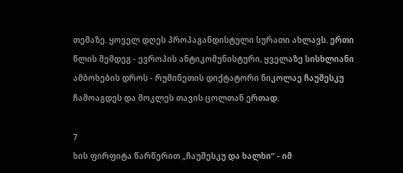თემაზე. ყოველ დღეს პროპაგანდისტული სურათი ახლავს. ერთი წლის შემდეგ - ევროპის ანტიკომუნისტური, ყველაზე სისხლიანი ამბოხების დროს - რუმინეთის დიქტატორი ნიკოლაე ჩაუშესკუ ჩამოაგდეს და მოკლეს თავის ცოლთან ერთად.

7
ხის ფირფიტა წარწერით „ჩაუშესკუ და ხალხი“ - იმ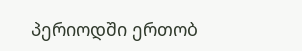პერიოდში ერთობ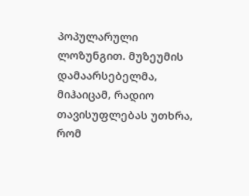პოპულარული ლოზუნგით. მუზეუმის დამაარსებელმა, მიჰაიცამ, რადიო თავისუფლებას უთხრა, რომ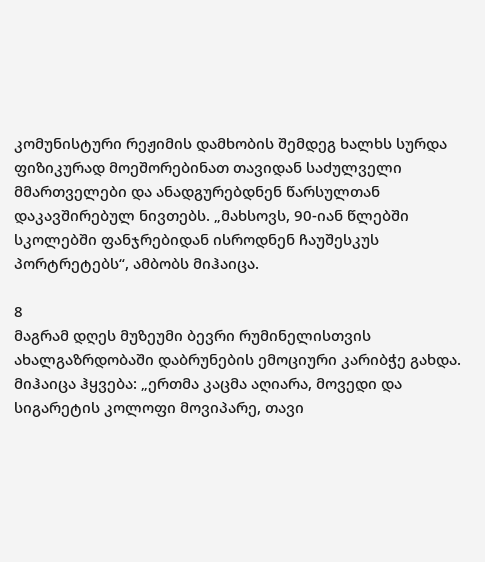კომუნისტური რეჟიმის დამხობის შემდეგ ხალხს სურდა ფიზიკურად მოეშორებინათ თავიდან საძულველი მმართველები და ანადგურებდნენ წარსულთან დაკავშირებულ ნივთებს. „მახსოვს, 90-იან წლებში სკოლებში ფანჯრებიდან ისროდნენ ჩაუშესკუს პორტრეტებს“, ამბობს მიჰაიცა.

8
მაგრამ დღეს მუზეუმი ბევრი რუმინელისთვის ახალგაზრდობაში დაბრუნების ემოციური კარიბჭე გახდა. მიჰაიცა ჰყვება: „ერთმა კაცმა აღიარა, მოვედი და სიგარეტის კოლოფი მოვიპარე, თავი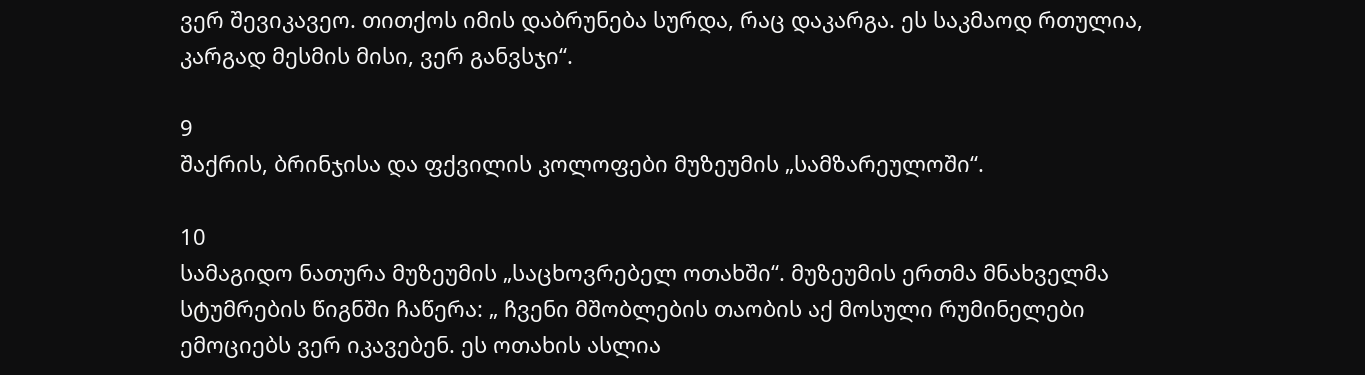ვერ შევიკავეო. თითქოს იმის დაბრუნება სურდა, რაც დაკარგა. ეს საკმაოდ რთულია, კარგად მესმის მისი, ვერ განვსჯი“.

9
შაქრის, ბრინჯისა და ფქვილის კოლოფები მუზეუმის „სამზარეულოში“.

10
სამაგიდო ნათურა მუზეუმის „საცხოვრებელ ოთახში“. მუზეუმის ერთმა მნახველმა სტუმრების წიგნში ჩაწერა: „ ჩვენი მშობლების თაობის აქ მოსული რუმინელები ემოციებს ვერ იკავებენ. ეს ოთახის ასლია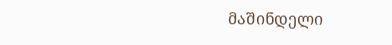მაშინდელი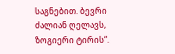საგნებით. ბევრი ძალიან ღელავს, ზოგიერი ტირის“.